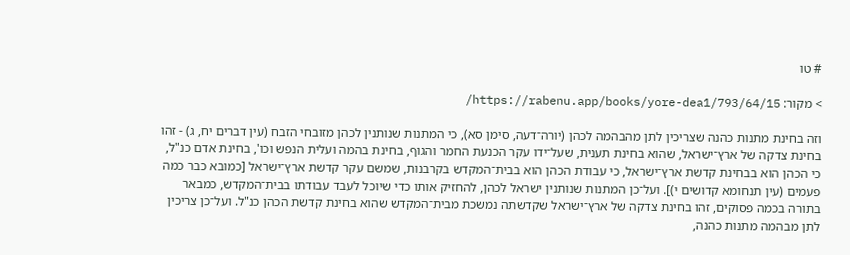# טו

> מקור: https://rabenu.app/books/yore-dea1/793/64/15/

וזה בחינת מתנות כהנה שצריכין לתן מהבהמה לכהן (יורה־דעה, סימן סא), כי המתנות שנותנין לכהן מזובחי הזבח (עין דברים יח, ג) - זהו בחינת צדקה של ארץ־ישראל, שהוא בחינת תענית, שעל־ידו עקר הכנעת החמר והגוף, בחינת בהמה ועלית הנפש וכו', בחינת אדם כנ"ל, כי הכהן הוא בבחינת קדשת ארץ־ישראל, כי עבודת הכהן הוא בבית־המקדש בקרבנות, שמשם עקר קדשת ארץ־ישראל [כמובא כבר כמה פעמים (עין תנחומא קדושים י)]. ועל־כן המתנות שנותנין ישראל לכהן, להחזיק אותו כדי שיוכל לעבד עבודתו בבית־המקדש, כמבאר בתורה בכמה פסוקים, זהו בחינת צדקה של ארץ־ישראל שקדשתה נמשכת מבית־המקדש שהוא בחינת קדשת הכהן כנ"ל. ועל־כן צריכין לתן מבהמה מתנות כהנה,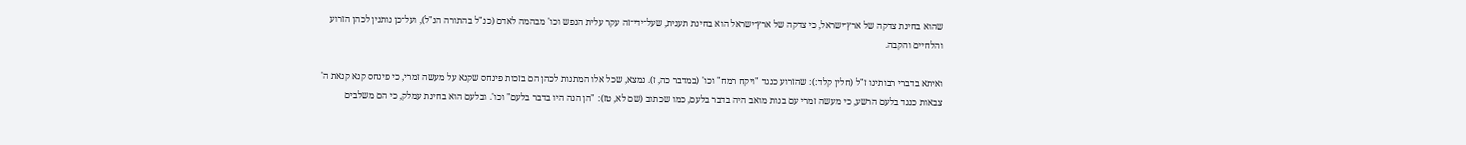שהוא בחינת צדקה של ארץ־ישראל, כי צדקה של ארץ־ישראל הוא בחינת תענית, שעל־ידי־זה עקר עלית הנפש וכו' מבהמה לאדם (כנ"ל בהתורה הנ"ל), ועל־כן נותנין לכהן הזרוע והלחיים והקבה.

ואיתא בדברי רבותינו ז"ל (חלין קלד:): שהזרוע כנגד "ויקח רמח" וכו' (במדבר כה, ז). נמצא, שכל אלו המתנות לכהן הם בזכות פינחס שקנא על מעשה זמרי, כי פינחס קנא קנאת ה' צבאות כנגד בלעם הרשע, כי מעשה זמרי עם בנות מואב היה בדבר בלעם, כמו שכתוב (שם לא, טז): "הן הנה היו בדבר בלעם" וכו'. ובלעם הוא בחינת עמלק, כי הם משלבים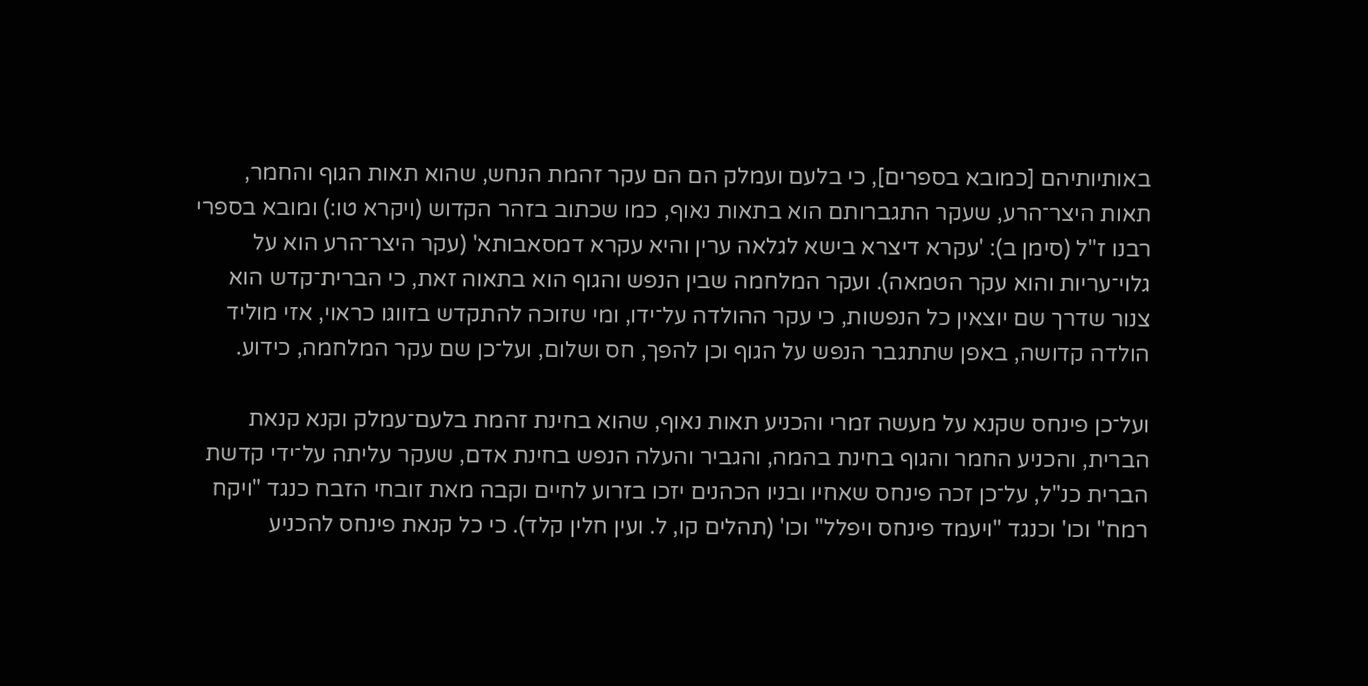באותיותיהם [כמובא בספרים], כי בלעם ועמלק הם הם עקר זהמת הנחש, שהוא תאות הגוף והחמר, תאות היצר־הרע, שעקר התגברותם הוא בתאות נאוף, כמו שכתוב בזהר הקדוש (ויקרא טו:) ומובא בספרי רבנו ז"ל (סימן ב): 'עקרא דיצרא בישא לגלאה ערין והיא עקרא דמסאבותא' (עקר היצר־הרע הוא על גלוי־עריות והוא עקר הטמאה). ועקר המלחמה שבין הנפש והגוף הוא בתאוה זאת, כי הברית־קדש הוא צנור שדרך שם יוצאין כל הנפשות, כי עקר ההולדה על־ידו, ומי שזוכה להתקדש בזווגו כראוי, אזי מוליד הולדה קדושה, באפן שתתגבר הנפש על הגוף וכן להפך, חס ושלום, ועל־כן שם עקר המלחמה, כידוע.

ועל־כן פינחס שקנא על מעשה זמרי והכניע תאות נאוף, שהוא בחינת זהמת בלעם־עמלק וקנא קנאת הברית, והכניע החמר והגוף בחינת בהמה, והגביר והעלה הנפש בחינת אדם, שעקר עליתה על־ידי קדשת הברית כנ"ל, על־כן זכה פינחס שאחיו ובניו הכהנים יזכו בזרוע לחיים וקבה מאת זובחי הזבח כנגד "ויקח רמח" וכו' וכנגד "ויעמד פינחס ויפלל" וכו' (תהלים קו, ל. ועין חלין קלד). כי כל קנאת פינחס להכניע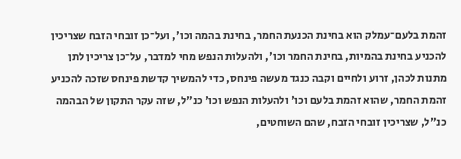זהמת בלעם־עמלק הוא בחינת הכנעת החמר, בחינת בהמה וכו', ועל־כן זובחי הזבח שצריכין להכניע בחינת בהמיות, בחינת החמר וכו', ולהעלות הנפש מחי למדבר, על־כן צריכין לתן מתנות לכהן, זרוע ולחיים וקבה כנגד מעשה פינחס, כדי להמשיך קדשת פינחס שזכה להכניע זהמת החמר, שהוא זהמת בלעם וכו' ולהעלות הנפש וכו' כנ"ל, שזה עקר התקון של הבהמה כנ"ל, שצריכין זובחי הזבח, שהם השוחטים,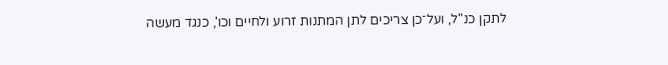לתקן כנ"ל, ועל־כן צריכים לתן המתנות זרוע ולחיים וכו', כנגד מעשה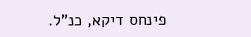פינחס דיקא, כנ"ל.